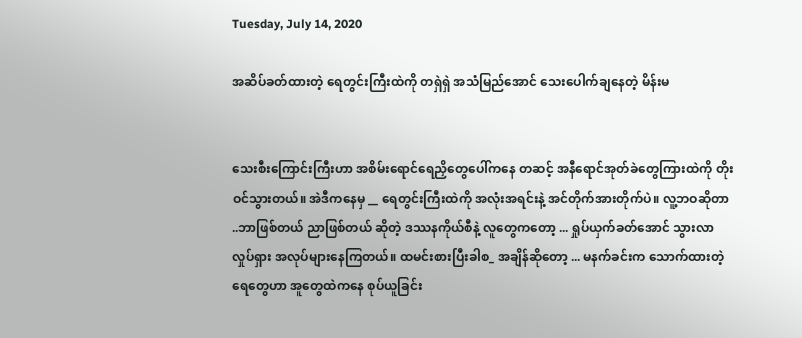Tuesday, July 14, 2020

အဆိပ်ခတ်ထားတဲ့ ရေတွင်းကြီးထဲကို တရှဲရှဲ အသံမြည်အောင် သေးပေါက်ချနေတဲ့ မိန်းမ


သေးစီးကြောင်းကြီးဟာ အစိမ်းရောင်ရေညှိတွေပေါ်ကနေ တဆင့် အနီရောင်အုတ်ခဲတွေကြားထဲကို တိုးဝင်သွားတယ်။ အဲဒီကနေမှ __ ရေတွင်းကြီးထဲကို အလုံးအရင်းနဲ့ အင်တိုက်အားတိုက်ပဲ။ လူ့ဘဝဆိုတာ ..ဘာဖြစ်တယ် ညာဖြစ်တယ် ဆိုတဲ့ ဒဿနကိုယ်စီနဲ့ လူတွေကတော့ ... ရှုပ်ယှက်ခတ်အောင် သွားလာလှုပ်ရှား အလုပ်များနေကြတယ်။ ထမင်းစားပြီးခါစ_ အချိန်ဆိုတော့ ... မနက်ခင်းက သောက်ထားတဲ့ ရေတွေဟာ အူတွေထဲကနေ စုပ်ယူခြင်း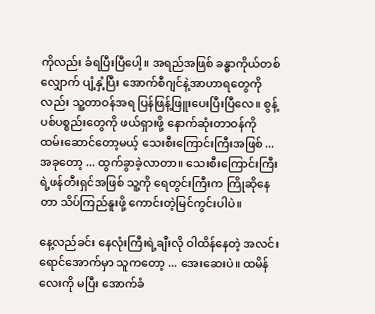ကိုလည်း ခံရပြီးပြီပေါ့။ အရည်အဖြစ် ခန္ဓာကိုယ်တစ်လျှောက် ပျံ့နှံ့ပြီး အောက်စီဂျင်နဲ့အာဟာရတွေကိုလည်း သူ့တာဝန်အရ ပြန်ဖြန့်ဖြူးပေးပြီးပြီလေ။ စွန့်ပစ်ပစ္စည်းတွေကို ဖယ်ရှားဖို့ နောက်ဆုံးတာဝန်ကို ထမ်းဆောင်တော့မယ့် သေးစီးကြောင်းကြီးအဖြစ် ...အခုတော့ ... ထွက်ခွာခဲ့လာတာ။ သေးစီးကြောင်းကြီးရဲ့ဖန်တီးရှင်အဖြစ် သူ့ကို ရေတွင်းကြီးက ကြိုဆိုနေတာ သိပ်ကြည်နူးဖို့ ကောင်းတဲ့မြင်ကွင်းပါပဲ။

နေ့လည်ခင်း နေလုံးကြီးရဲ့ချီးလို ဝါထိန်နေတဲ့ အလင်းရောင်အောက်မှာ သူကတော့ ... အေးဆေးပဲ။ ထမိန်လေးကို မပြီး အောက်ခံ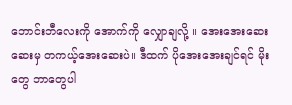ဘောင်းဘီလေးကို အောက်ကို လျှောချလို့ ။ အေးအေးဆေးဆေးမှ တကယ့်အေးဆေးပဲ။ ဒီထက် ပိုအေးအေးချင်ရင် မိုးတွေ ဘာတွေပါ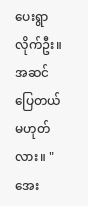ပေးရွာလိုက်ဦး။ အဆင်ပြေတယ် မဟုတ်လား။ "အေး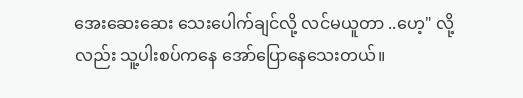အေးဆေးဆေး သေးပေါက်ချင်လို့ လင်မယူတာ ..ဟေ့" လို့လည်း သူ့ပါးစပ်ကနေ အော်ပြောနေသေးတယ်။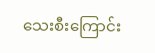သေးစီးကြောင်း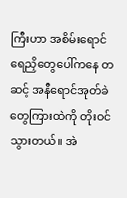ကြီးဟာ အစိမ်းရောင်ရေညှိတွေပေါ်ကနေ တဆင့် အနီရောင်အုတ်ခဲတွေကြားထဲကို တိုးဝင်သွားတယ်။ အဲ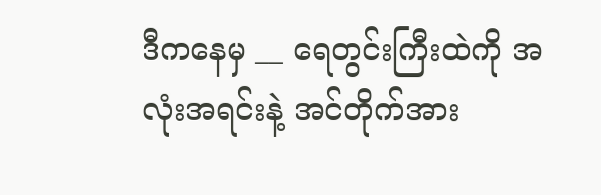ဒီကနေမှ __ ရေတွင်းကြီးထဲကို အလုံးအရင်းနဲ့ အင်တိုက်အား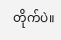တိုက်ပဲ။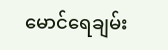မောင်ရေချမ်း